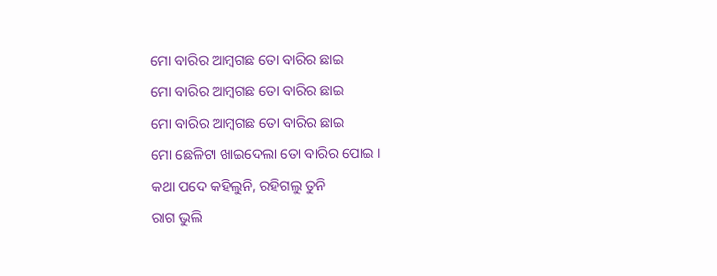ମୋ ବାରିର ଆମ୍ବଗଛ ତୋ ବାରିର ଛାଇ
ମୋ ବାରିର ଆମ୍ବଗଛ ତୋ ବାରିର ଛାଇ
ମୋ ବାରିର ଆମ୍ବଗଛ ତୋ ବାରିର ଛାଇ
ମୋ ଛେଳିଟା ଖାଇଦେଲା ତୋ ବାରିର ପୋଇ ।
କଥା ପଦେ କହିଲୁନି, ରହିଗଲୁ ତୁନି
ରାଗ ଭୁଲି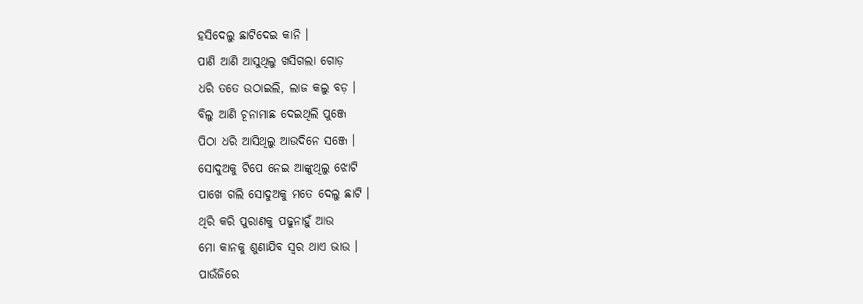ହସିଦେଲୁ ଛାଟିଦେଇ କାନି ।
ପାଣି ଆଣି ଆସୁଥିଲୁ ଖସିଗଲା ଗୋଡ଼
ଧରି ତତେ ଉଠାଇଲି, ଲାଜ କଲୁ ବଡ଼ ।
ବିଲୁ ଆଣି ଚୂନାମାଛ ଦେଇଥିଲି ପୁଞ୍ଜେ
ପିଠା ଧରି ଆସିଥିଲୁ ଆଉଦିନେ ସଞ୍ଜେ ।
ସୋଦୁଅକୁ ଟିପେ ନେଇ ଆଙ୍କୁଥିଲୁ ଝୋଟି
ପାଖେ ଗଲି ସୋଦୁଅକୁ ମତେ ଦେଲୁ ଛାଟି ।
ଥିରି କରି ପୁରାଣକୁ ପଢୁନାହୁଁ ଆଉ
ମୋ କାନକୁ ଶୁଣାଯିବ ସ୍ବର ଥାଏ ଭାଉ ।
ପାଉଁଜିରେ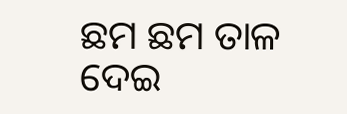ଛମ ଛମ ତାଳ ଦେଇ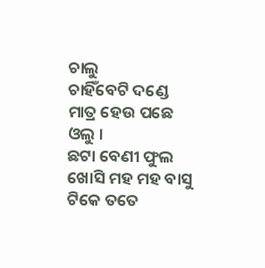ଚାଲୁ
ଚାହିଁବେଟି ଦଣ୍ଡେ ମାତ୍ର ହେଉ ପଛେ ଓଲୁ ।
ଛଟା ବେଣୀ ଫୁଲ ଖୋସି ମହ ମହ ବାସୁ
ଟିକେ ତତେ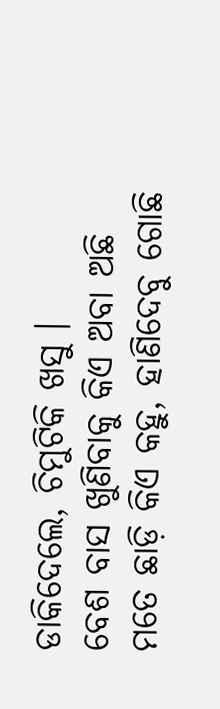ଡାକିଦେଲେ, ଚିମୁଟିକି ଖସୁ ।
ବେଶ ବାସ ଖୁଣିବାକୁ କିଏ ଅବା ଅଛି
ମତେ ଛାଡ଼ି କିଏ କହୁ, ହାଣିଦେବୁ ଗୋଛି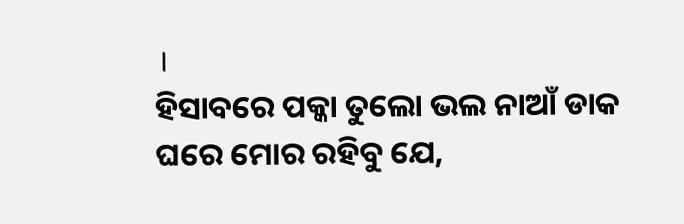।
ହିସାବରେ ପକ୍କା ତୁଲୋ ଭଲ ନାଆଁ ଡାକ
ଘରେ ମୋର ରହିବୁ ଯେ,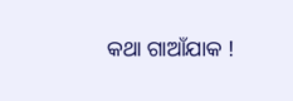କଥା ଗାଆଁଯାକ !